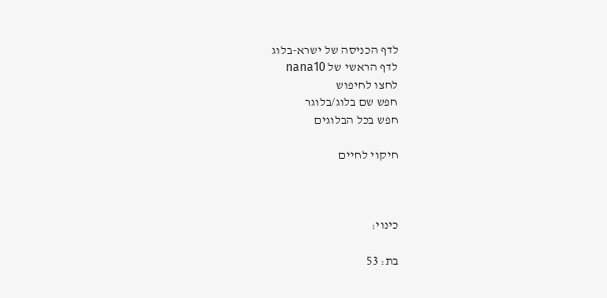לדף הכניסה של ישרא-בלוג
לדף הראשי של nana10
לחצו לחיפוש
חפש שם בלוג/בלוגר
חפש בכל הבלוגים

חיקוי לחיים



כינוי:

בת: 53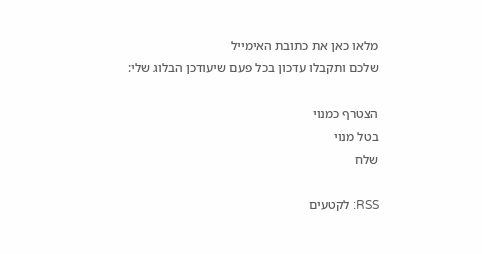מלאו כאן את כתובת האימייל
שלכם ותקבלו עדכון בכל פעם שיעודכן הבלוג שלי:

הצטרף כמנוי
בטל מנוי
שלח

RSS: לקטעים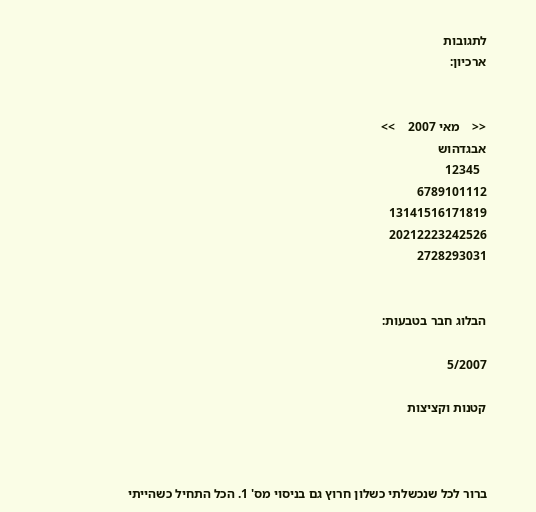לתגובות
ארכיון:


<<    מאי 2007    >>
אבגדהוש
  12345
6789101112
13141516171819
20212223242526
2728293031


הבלוג חבר בטבעות:

5/2007

קטנות וקציצות



ברור לכל שנכשלתי כשלון חרוץ גם בניסוי מס' 1. הכל התחיל כשהייתי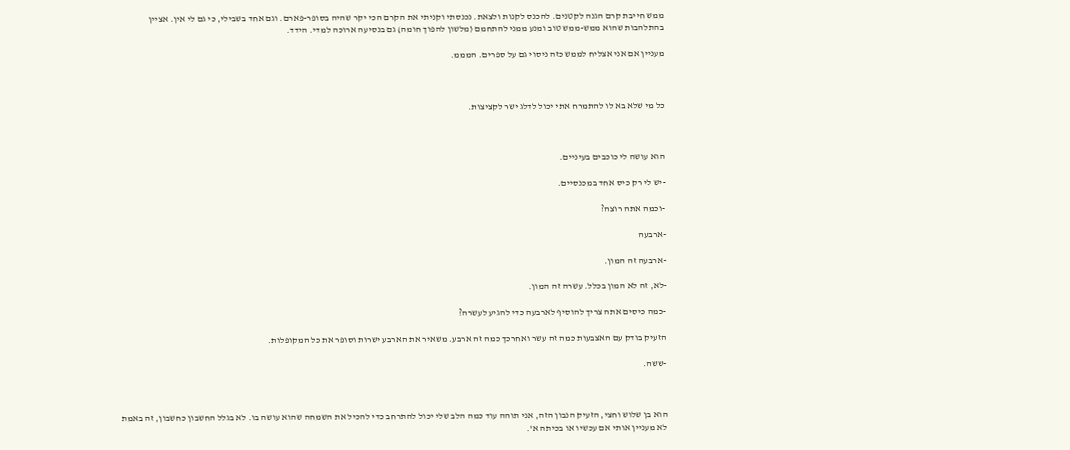ממש חייבת קרם הגנה לקטנים. להכנס לקנות ולצאת. נכנסתי וקניתי את הקרם הכי יקר שהיה בסופר-פארם. וגם אחד בשבילי, כי גם לי אין. אציין בהתלהבות שהוא ממש-ממש טוב ומנע ממני להתחמם (מלשון להפוך חומה) גם בנסיעה ארוכה למדי. הידד.

מעניין אם אני אצליח לממש כזה ניסוי גם על ספרים. המממ.



כל מי שלא בא לו להתמרח אתי יכול לדלג ישר לקציצות.



הוא עושה לי כוכבים בעיניים.

-יש לי רק כיס אחד במכנסיים.

-וכמה אתה רוצה?

-ארבעה

-ארבעה זה המון.

-לא, זה לא המון בכלל. עשרה זה המון.

-כמה כיסים אתה צריך להוסיף לארבעה כדי להגיע לעשרה?

הזעיק בודק עם האצבעות כמה זה עשר ואחרכך כמה זה ארבע. משאיר את הארבע ישרות וסופר את כל המקופלות.

-ששה.



הוא בן שלוש וחצי, הזעיק הנבון הזה, אני תוהה עוד כמה הלב שלי יכול להתרחב כדי להכיל את השמחה שהוא עושה בו. לא בגלל החשבון כחשבון, זה באמת לא מעניין אותי אם עכשיו או בכיתה א'.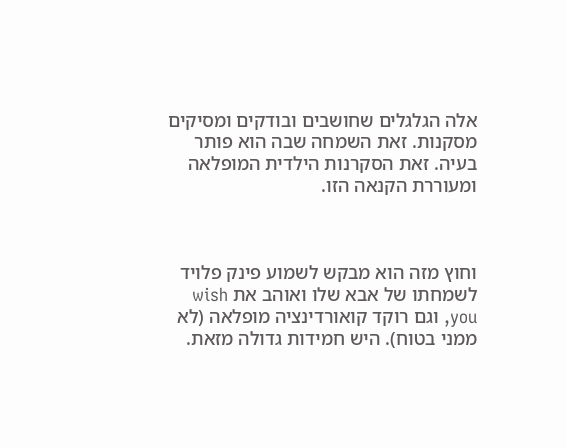אלה הגלגלים שחושבים ובודקים ומסיקים מסקנות. זאת השמחה שבה הוא פותר בעיה. זאת הסקרנות הילדית המופלאה ומעוררת הקנאה הזו.



וחוץ מזה הוא מבקש לשמוע פינק פלויד לשמחתו של אבא שלו ואוהב את wish you, וגם רוקד קואורדינציה מופלאה (לא ממני בטוח). היש חמידות גדולה מזאת.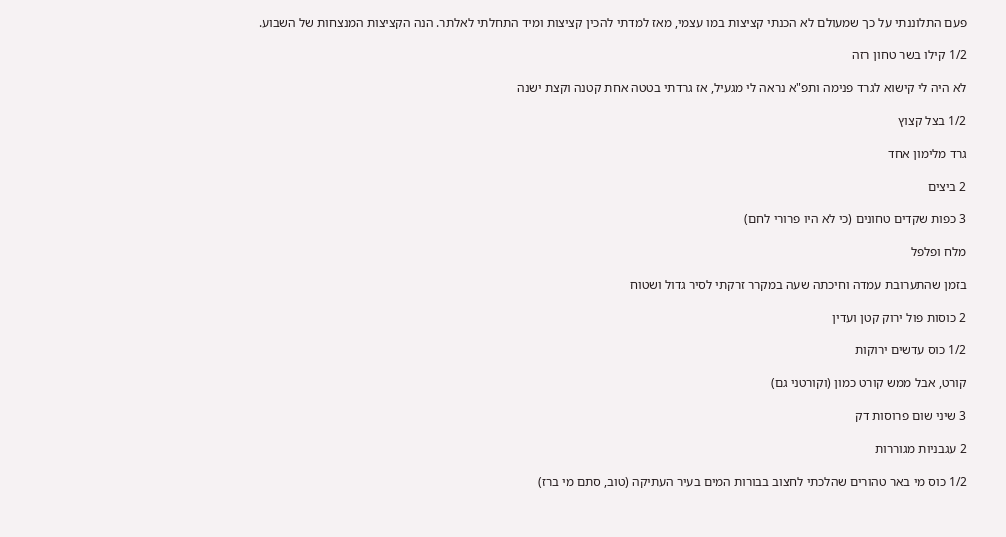פעם התלוננתי על כך שמעולם לא הכנתי קציצות במו עצמי, מאז למדתי להכין קציצות ומיד התחלתי לאלתר. הנה הקציצות המנצחות של השבוע.

1/2 קילו בשר טחון רזה

לא היה לי קישוא לגרד פנימה ותפ"א נראה לי מגעיל, אז גרדתי בטטה אחת קטנה וקצת ישנה

1/2 בצל קצוץ

גרד מלימון אחד

2 ביצים

3 כפות שקדים טחונים (כי לא היו פרורי לחם)

מלח ופלפל

בזמן שהתערובת עמדה וחיכתה שעה במקרר זרקתי לסיר גדול ושטוח

2 כוסות פול ירוק קטן ועדין

1/2 כוס עדשים ירוקות

קורט, אבל ממש קורט כמון (וקורטני גם)

3 שיני שום פרוסות דק

2 עגבניות מגוררות

1/2 כוס מי באר טהורים שהלכתי לחצוב בבורות המים בעיר העתיקה (טוב, סתם מי ברז)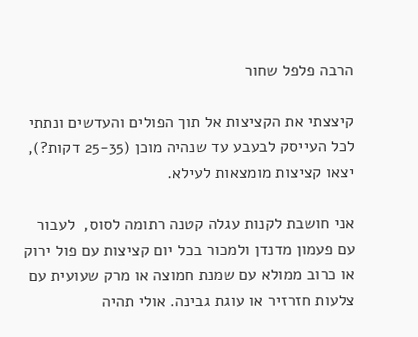הרבה פלפל שחור

קיצצתי את הקציצות אל תוך הפולים והעדשים ונתתי לכל העייסק לבעבע עד שנהיה מוכן (25-35 דקות?), יצאו קציצות מומצאות לעילא.

אני חושבת לקנות עגלה קטנה רתומה לסוס,  לעבור עם פעמון מדנדן ולמכור בכל יום קציצות עם פול ירוק או כרוב ממולא עם שמנת חמוצה או מרק שעועית עם צלעות חזרזיר או עוגת גבינה. אולי תהיה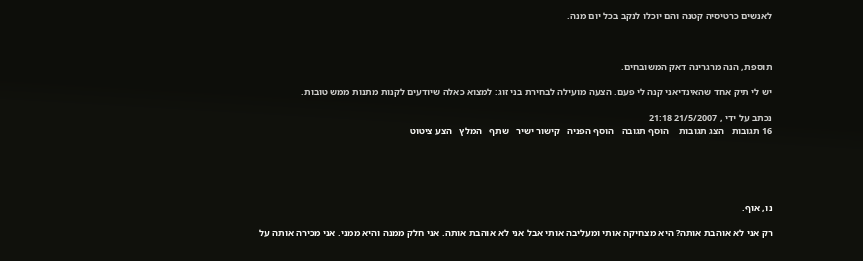לאנשים כרטיסיה קטנה והם יוכלו לנקב בכל יום מנה.



תוספת, הנה מרגרינה דאק המשובחים.

יש לי תיק אחד שהאינדיאני קנה לי פעם. הצעה מועילה לבחירת בני זוג: למצוא כאלה שיודעים לקנות מתנות ממש טובות.

נכתב על ידי , 21/5/2007 21:18
16 תגובות   הצג תגובות    הוסף תגובה   הוסף הפניה   קישור ישיר   שתף   המלץ   הצע ציטוט





נו, אוף.

רק אני לא אוהבת אותה? היא מצחיקה אותי ומעליבה אותי אבל אני לא אוהבת אותה. אני חלק ממנה והיא ממני. אני מכירה אותה על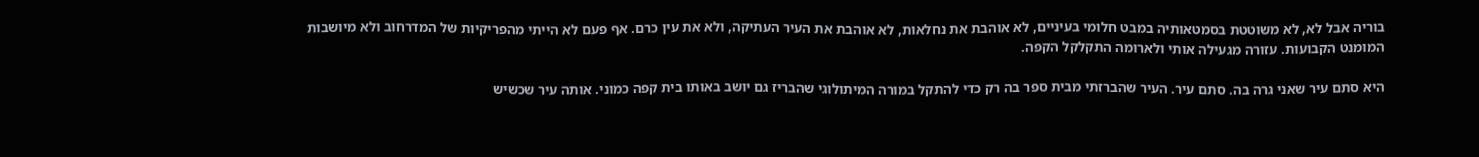בוריה אבל לא, לא משוטטת בסמטאותיה במבט חלומי בעיניים, לא אוהבת את נחלאות, לא אוהבת את העיר העתיקה, ולא את עין כרם. אף פעם לא הייתי מהפריקיות של המדרחוב ולא מיושבות המומנט הקבועות. עזורה מגעילה אותי ולארומה התקלקל הקפה.

היא סתם עיר שאני גרה בה. סתם עיר. העיר שהברזתי מבית ספר בה רק כדי להתקל במורה המיתולוגי שהבריז גם יושב באותו בית קפה כמוני. אותה עיר שכשיש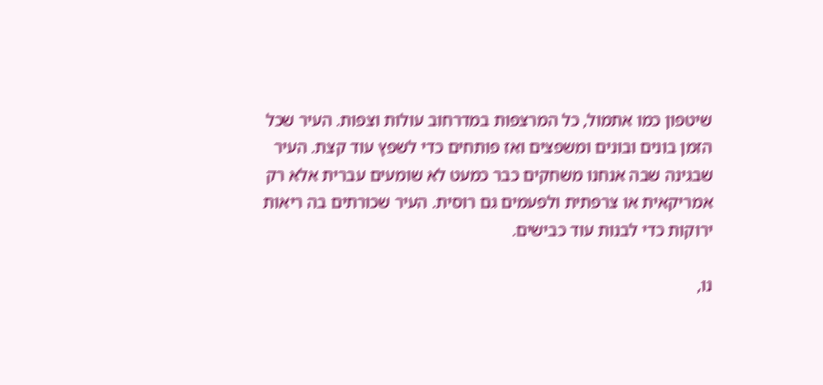שיטפון כמו אתמול, כל המרצפות במדרחוב עולות וצפות. העיר שכל הזמן בונים ובונים ומשפצים ואז פותחים כדי לשפץ עוד קצת. העיר שבגינה שבה אנחנו משחקים כבר כמעט לא שומעים עברית אלא רק אמריקאית או צרפתית ולפעמים גם רוסית. העיר שכורתים בה ריאות ירוקות כדי לבנות עוד כבישים.

נו,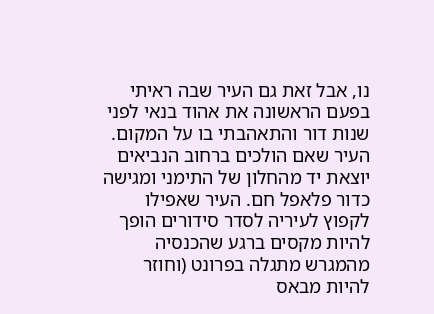נו, אבל זאת גם העיר שבה ראיתי בפעם הראשונה את אהוד בנאי לפני שנות דור והתאהבתי בו על המקום. העיר שאם הולכים ברחוב הנביאים יוצאת יד מהחלון של התימני ומגישה כדור פלאפל חם. העיר שאפילו לקפוץ לעיריה לסדר סידורים הופך להיות מקסים ברגע שהכנסיה מהמגרש מתגלה בפרונט (וחוזר להיות מבאס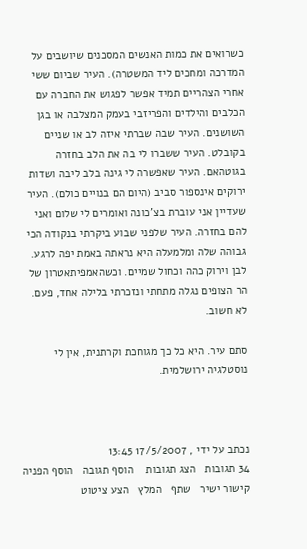כשרואים את כמות האנשים המסכנים שיושבים על המדרכה ומחכים ליד המשטרה). העיר שביום ששי אחרי הצהריים תמיד אפשר לפגוש את החברה עם הכלבים והילדים והפריזבי בעמק המצלבה או בגן השושנים. העיר שבה שברתי איזה לב או שניים בקובלט. העיר ששברו לי בה את הלב בחזרה בגוטהאם. העיר שאפשרה לי גינה בלב ליבה ושדות ירוקים אינספור סביב (היום הם בנויים כולם). העיר שעדיין אני עוברת בצ'כונה ואומרים לי שלום ואני להם בחזרה. העיר שלפני שבוע ביקרתי בנקודה הכי גבוהה שלה ומלמעלה היא נראתה באמת יפה לרגע. לבן וירוק כהה וכחול שמיים. וכשהאמפיתאטרון של הר הצופים נגלה מתחתי ונזכרתי בלילה אחד, פעם. לא חשוב.

סתם עיר. היא כל כך מגוחכת וקרתנית, אין לי נוסטלגיה ירושלמית.



נכתב על ידי , 17/5/2007 13:45
34 תגובות   הצג תגובות    הוסף תגובה   הוסף הפניה   קישור ישיר   שתף   המלץ   הצע ציטוט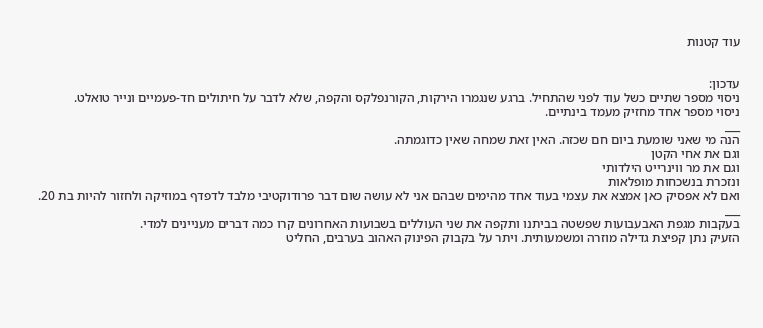עוד קטנות


עדכון:
ניסוי מספר שתיים כשל עוד לפני שהתחיל. ברגע שנגמרו הירקות, הקורנפלקס והקפה, שלא לדבר על חיתולים חד-פעמיים ונייר טואלט.
ניסוי מספר אחד מחזיק מעמד בינתיים.
___
הנה מי שאני שומעת ביום חם שכזה. האין זאת שמחה שאין כדוגמתה.
וגם את אחי הקטן
וגם את מר ווינרייט הילדותי
ונזכרת בנשכחות מופלאות
ואם לא אפסיק כאן אמצא את עצמי בעוד אחד מהימים שבהם אני לא עושה שום דבר פרודוקטיבי מלבד לדפדף במוזיקה ולחזור להיות בת 20.
___
בעקבות מגפת האבעבועות שפשטה בביתנו ותקפה את שני העוללים בשבועות האחרונים קרו כמה דברים מעניינים למדי.
הזעיק נתן קפיצת גדילה מוזרה ומשמעותית. ויתר על בקבוק הפינוק האהוב בערבים, החליט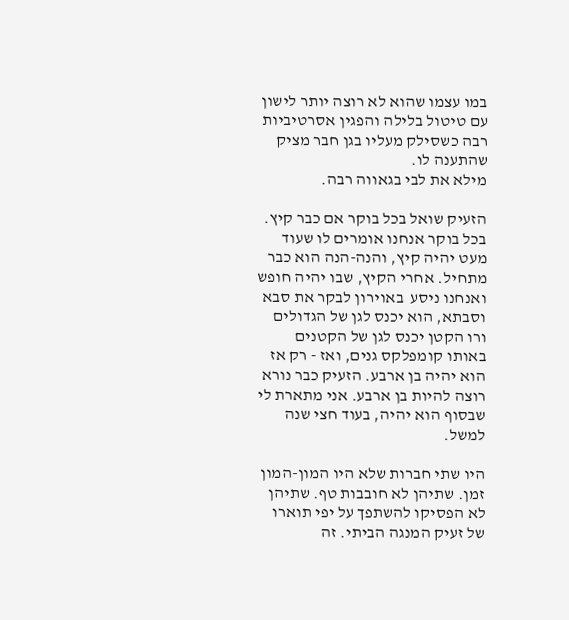במו עצמו שהוא לא רוצה יותר לישון עם טיטול בלילה והפגין אסרטיביות רבה כשסילק מעליו בגן חבר מציק שהתענה לו.
מילא את לבי בגאווה רבה.

הזעיק שואל בכל בוקר אם כבר קיץ. בכל בוקר אנחנו אומרים לו שעוד מעט יהיה קיץ, והנה-הנה הוא כבר מתחיל. אחרי הקיץ, שבו יהיה חופש ואנחנו ניסע  באוירון לבקר את סבא וסבתא, הוא יכנס לגן של הגדולים ורו הקטן יכנס לגן של הקטנים באותו קומפלקס גנים, ואז - רק אז הוא יהיה בן ארבע. הזעיק כבר נורא רוצה להיות בן ארבע. אני מתארת לי שבסוף הוא יהיה, בעוד חצי שנה למשל.

היו שתי חברות שלא היו המון-המון זמן. שתיהן לא חובבות טף. שתיהן לא הפסיקו להשתפך על יפי תוארו של זעיק המנגה הביתי. זה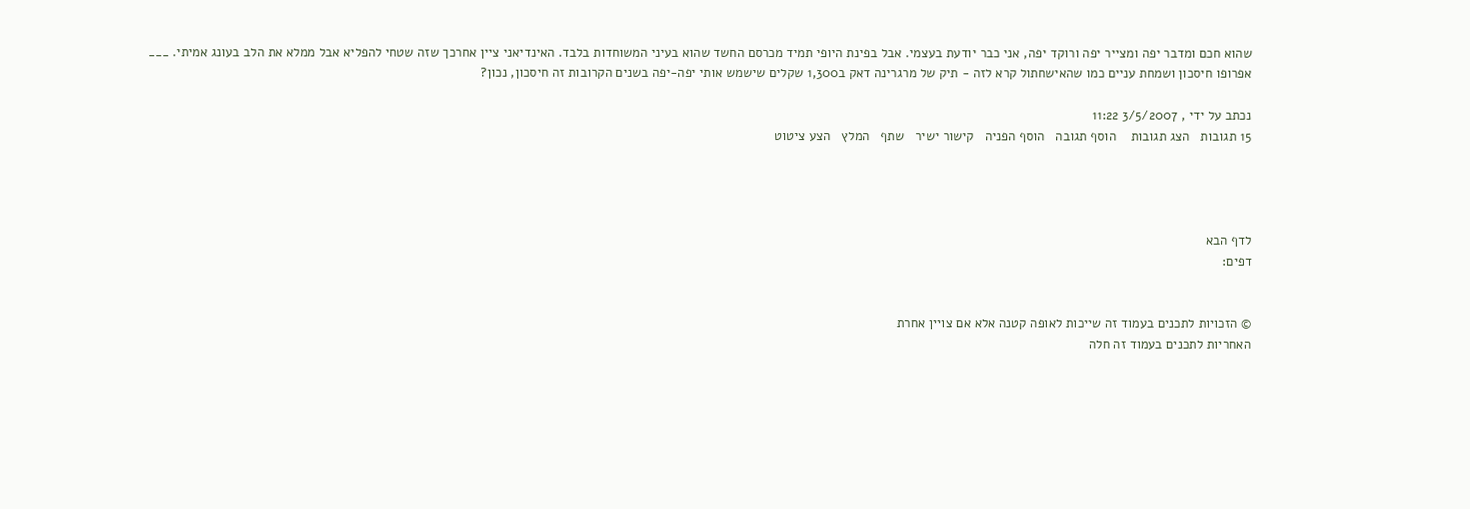שהוא חכם ומדבר יפה ומצייר יפה ורוקד יפה, אני כבר יודעת בעצמי. אבל בפינת היופי תמיד מכרסם החשד שהוא בעיני המשוחדות בלבד. האינדיאני ציין אחרכך שזה שטחי להפליא אבל ממלא את הלב בעונג אמיתי. ___
אפרופו חיסכון ושמחת עניים כמו שהאישחתול קרא לזה - תיק של מרגרינה דאק ב1,300 שקלים שישמש אותי יפה-יפה בשנים הקרובות זה חיסכון, נכון?

נכתב על ידי , 3/5/2007 11:22
15 תגובות   הצג תגובות    הוסף תגובה   הוסף הפניה   קישור ישיר   שתף   המלץ   הצע ציטוט




לדף הבא
דפים:


© הזכויות לתכנים בעמוד זה שייכות לאופה קטנה אלא אם צויין אחרת
האחריות לתכנים בעמוד זה חלה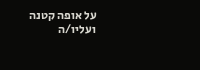על אופה קטנה ועליו/ה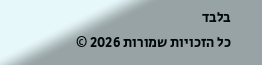בלבד
כל הזכויות שמורות 2026 ©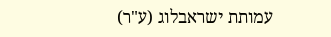עמותת ישראבלוג (ע"ר)